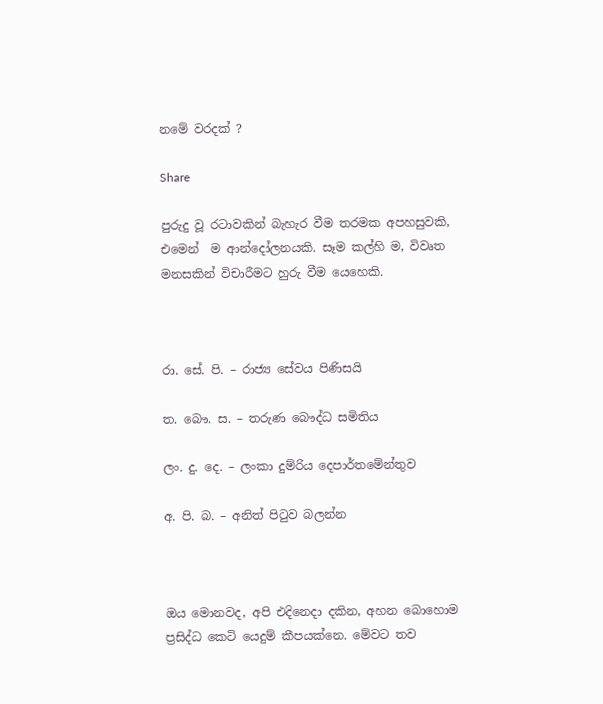නමේ වරදක් ?

Share

පුරුදු වූ රටාවකින් බැහැර වීම තරමක අපහසුවකි, එමෙන්  ම ආන්දෝලනයකි. සෑම කල්හි ම, විවෘත මනසකින් විචාරීමට හුරු වීම යෙහෙකි.



රා. සේ. පි. – රාජ්‍ය සේවය පිණිසයි

ත. බෞ. ස. – තරුණ බෞද්ධ සමිතිය

ලං. දු. දෙ. – ලංකා දුම්රිය දෙපාර්තමේන්තුව

අ. පි. බ. – අනිත් පිටුව බලන්න



ඔය මොනවද, අපි එදිනෙදා දකින, අහන බොහොම ප්‍රසිද්ධ කෙටි යෙදුම් කීපයක්නෙ. මේවට තව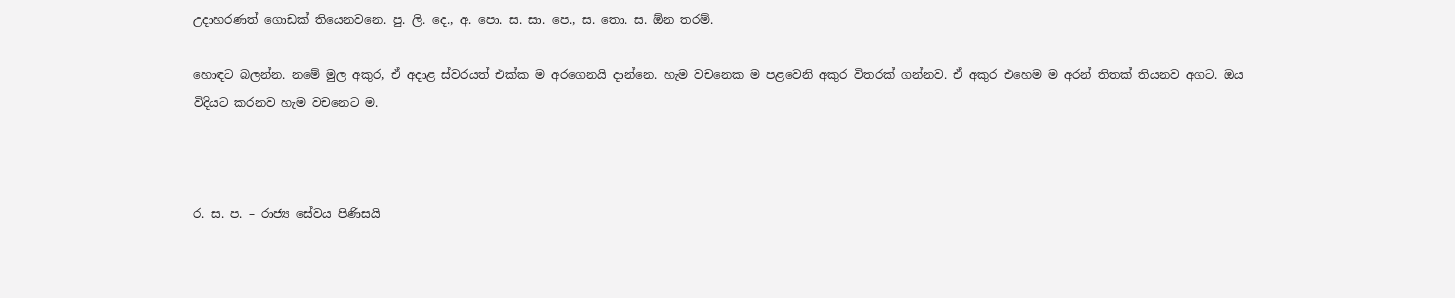උදාහරණත් ගොඩක් තියෙනවනෙ. පු. ලි. දෙ., අ. පො. ස. සා. පෙ., ස. තො. ස. ඕන තරම්.

හොඳට බලන්න. නමේ මුල අකුර, ඒ අදාළ ස්වරයත් එක්ක ම අරගෙනයි දාන්නෙ. හැම වචනෙක ම පළවෙනි අකුර විතරක් ගන්නව. ඒ අකුර එහෙම ම අරන් තිතක් තියනව අගට. ඔය විදියට කරනව හැම වචනෙට ම.



ර. ස. ප. – රාජ්‍ය සේවය පිණිසයි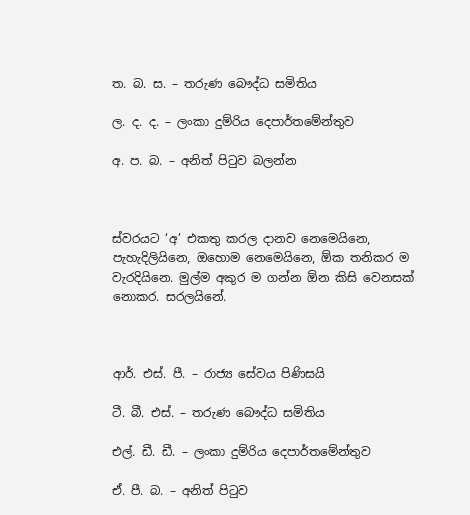ත. බ. ස. – තරුණ බෞද්ධ සමිතිය

ල. ද. ද. – ලංකා දුම්රිය දෙපාර්තමේන්තුව

අ. ප. බ. – අනිත් පිටුව බලන්න



ස්වරයට ‘අ’ එකතු කරල දානව නෙමෙයිනෙ, පැහැදිලියිනෙ, ඔහොම නෙමෙයිනෙ, ඕක තනිකර ම වැරදියිනෙ. මුල්ම අකුර ම ගන්න ඕන කිසි වෙනසක් නොකර. සරලයිනේ.



ආර්. එස්. පී. – රාජ්‍ය සේවය පිණිසයි

ටී. බී. එස්. – තරුණ බෞද්ධ සමිතිය

එල්. ඩී. ඩී. – ලංකා දුම්රිය දෙපාර්තමේන්තුව

ඒ. පී. බ. – අනිත් පිටුව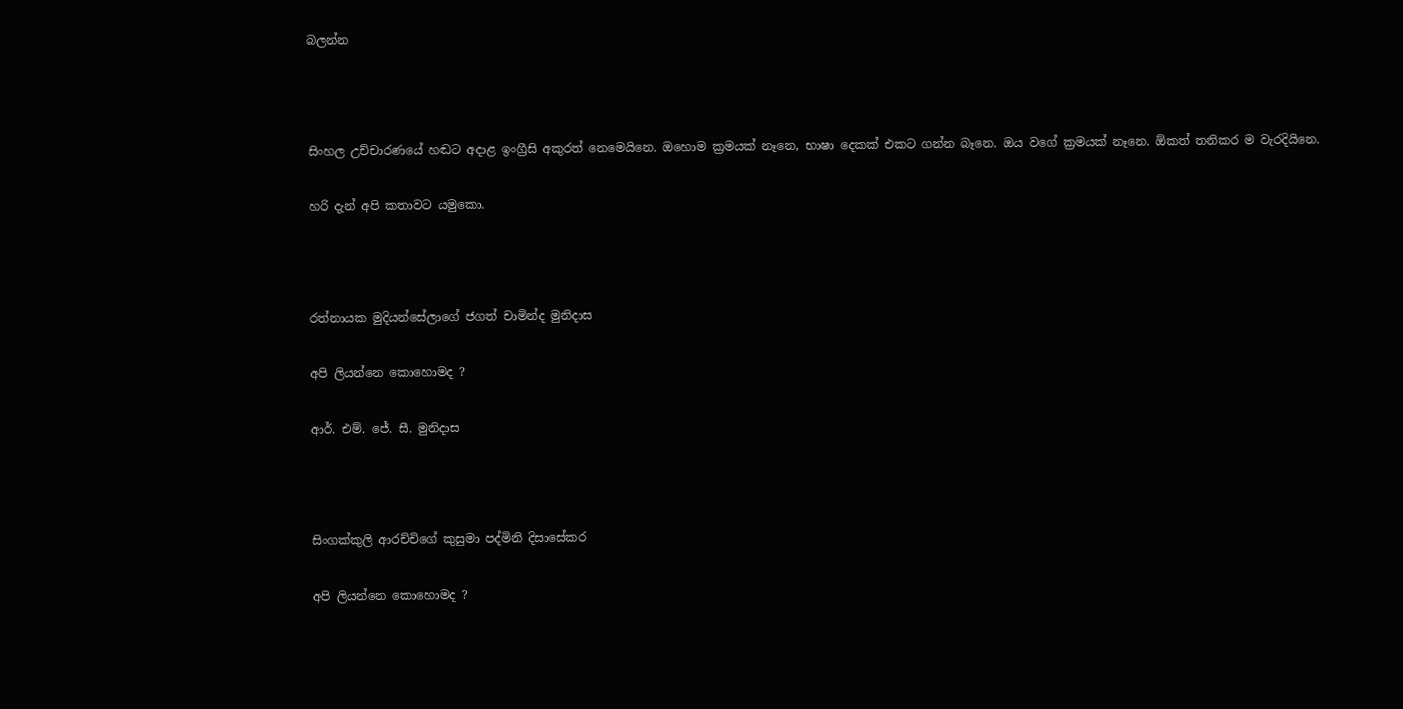බලන්න



සිංහල උච්චාරණයේ හඬට අදාළ ඉංග්‍රීසි අකුරත් නෙමෙයිනෙ. ඔහොම ක්‍රමයක් නෑනෙ, භාෂා දෙකක් එකට ගන්න බෑනෙ. ඔය වගේ ක්‍රමයක් නෑනෙ. ඕකත් තනිකර ම වැරදියිනෙ.

හරි දැන් අපි කතාවට යමුකො.



රත්නායක මුදියන්සේලාගේ ජගත් චාමින්ද මුනිදාස

අපි ලියන්නෙ කොහොමද ?

ආර්. එම්. ජේ. සී. මුනිදාස



සිංගක්කුලි ආරච්චිගේ කුසුමා පද්මිනි දිසාසේකර

අපි ලියන්නෙ කොහොමද ?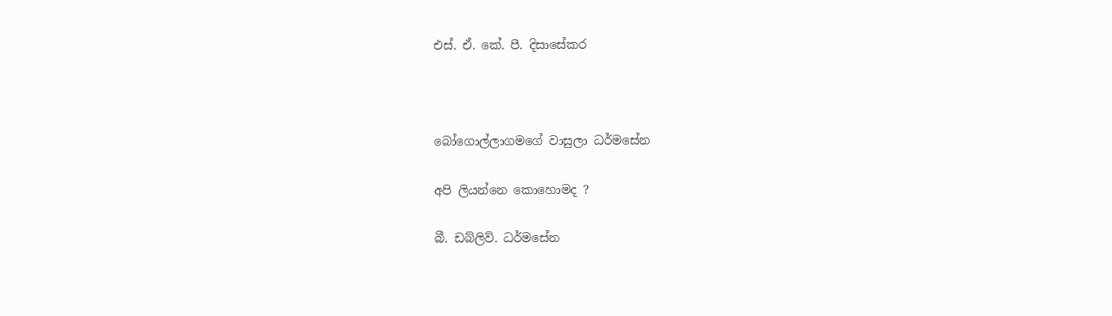එස්. ඒ. කේ. පී. දිසාසේකර



බෝගොල්ලාගමගේ වාසුලා ධර්මසේන

අපි ලියන්නෙ කොහොමද ?

බී. ඩබ්ලිව්. ධර්මසේන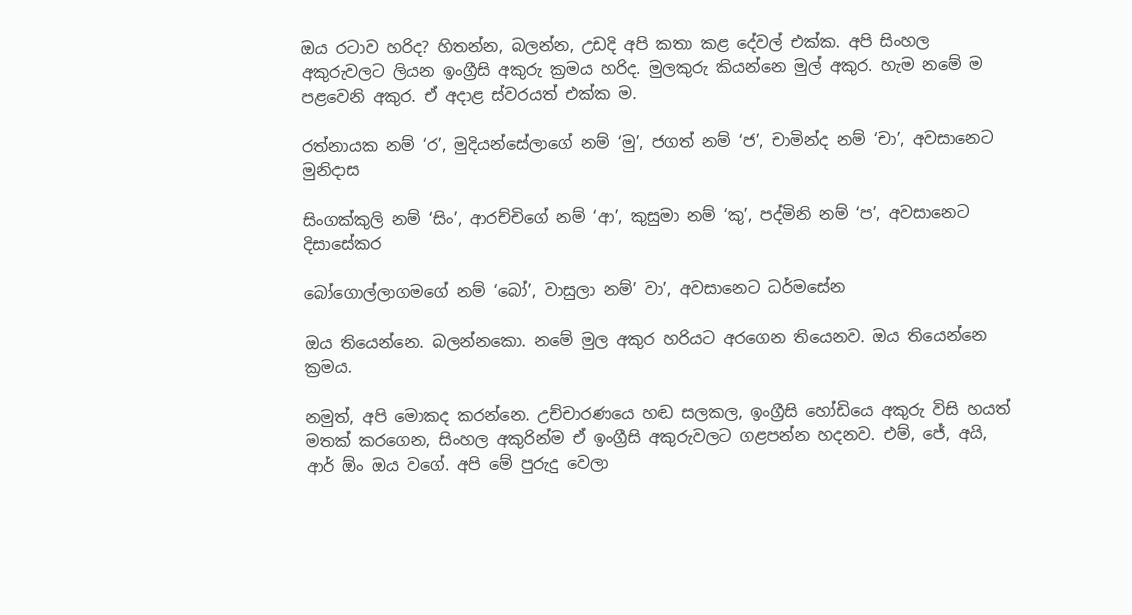ඔය රටාව හරිද? හිතන්න, බලන්න, උඩදි අපි කතා කළ දේවල් එක්ක. අපි සිංහල අකුරුවලට ලියන ඉංග්‍රීසි අකුරු ක්‍රමය හරිද. මුලකුරු කියන්නෙ මුල් අකුර. හැම නමේ ම පළවෙනි අකුර. ඒ අදාළ ස්වරයත් එක්ක ම.

රත්නායක නම් ‘ර’, මුදියන්සේලාගේ නම් ‘මු’, ජගත් නම් ‘ජ’, චාමින්ද නම් ‘චා’, අවසානෙට මුනිදාස

සිංගක්කුලි නම් ‘සිං’, ආරච්චිගේ නම් ‘ආ’, කුසුමා නම් ‘කු’, පද්මිනි නම් ‘ප’, අවසානෙට දිසාසේකර

බෝගොල්ලාගමගේ නම් ‘බෝ’, වාසුලා නම්’ වා’, අවසානෙට ධර්මසේන

ඔය තියෙන්නෙ. බලන්නකො. නමේ මුල අකුර හරියට අරගෙන තියෙනව. ඔය තියෙන්නෙ ක්‍රමය.

නමුත්, අපි මොකද කරන්නෙ. උච්චාරණයෙ හඬ සලකල, ඉංග්‍රීසි හෝඩියෙ අකුරු විසි හයත් මතක් කරගෙන, සිංහල අකුරින්ම ඒ ඉංග්‍රීසි අකුරුවලට ගළපන්න හදනව. එම්, ජේ, අයි, ආර් ඕං ඔය වගේ. අපි මේ පුරුදු වෙලා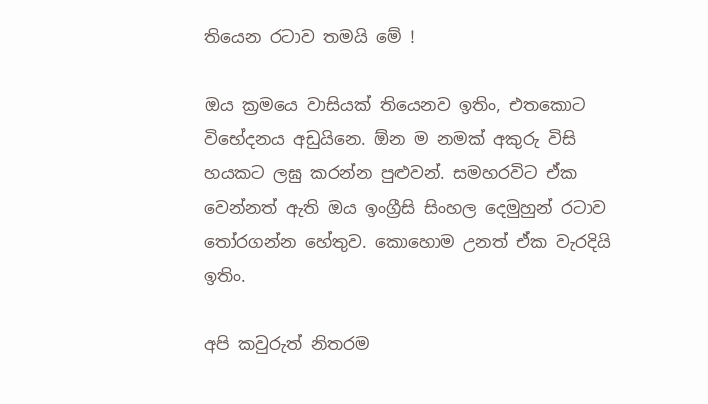තියෙන රටාව තමයි මේ !

ඔය ක්‍රමයෙ වාසියක් තියෙනව ඉතිං, එතකොට විභේදනය අඩුයිනෙ. ඕන ම නමක් අකුරු විසි හයකට ලඝු කරන්න පුළුවන්. සමහරවිට ඒක වෙන්නත් ඇති ඔය ඉංග්‍රීසි සිංහල දෙමුහුන් රටාව තෝරගන්න හේතුව. කොහොම උනත් ඒක වැරදියි ඉතිං.

අපි කවුරුත් නිතරම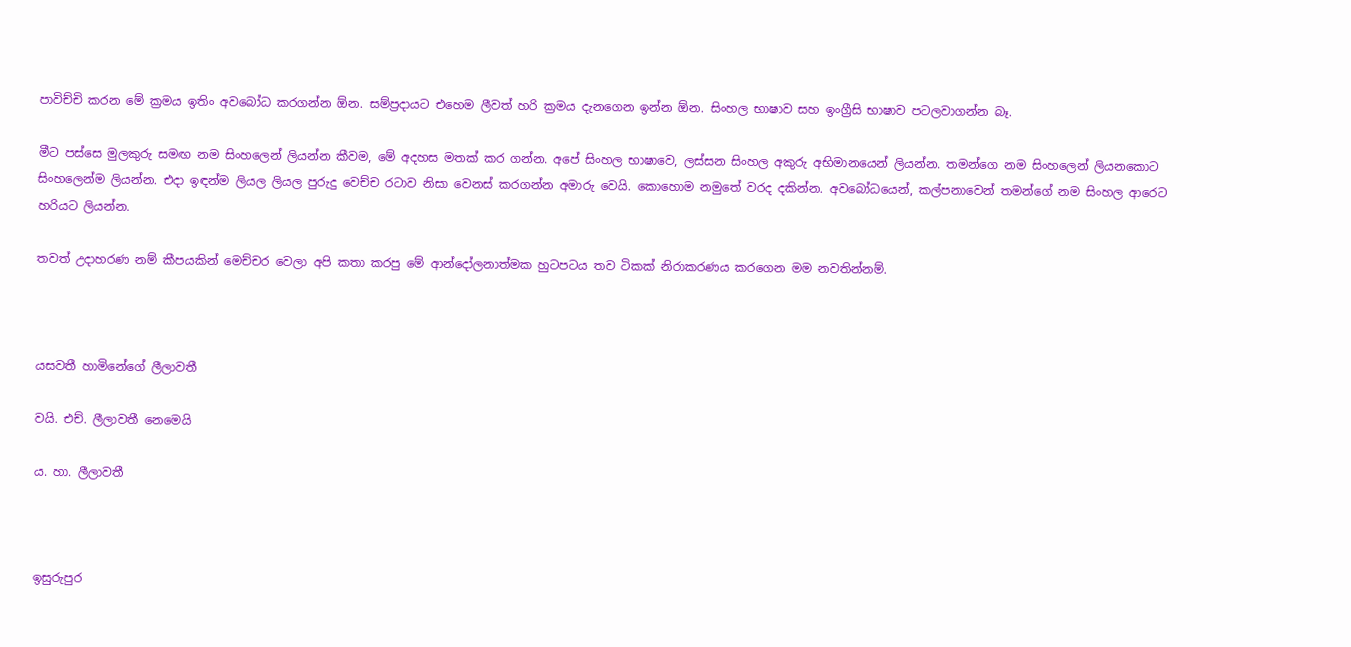පාවිච්චි කරන මේ ක්‍රමය ඉතිං අවබෝධ කරගන්න ඕන. සම්ප්‍රදායට එහෙම ලීවත් හරි ක්‍රමය දැනගෙන ඉන්න ඕන. සිංහල භාෂාව සහ ඉංග්‍රීසි භාෂාව පටලවාගන්න බෑ.

මීට පස්සෙ මුලකුරු සමඟ නම සිංහලෙන් ලියන්න කීවම, මේ අදහස මතක් කර ගන්න. අපේ සිංහල භාෂාවෙ, ලස්සන සිංහල අකුරු අභිමානයෙන් ලියන්න. තමන්ගෙ නම සිංහලෙන් ලියනකොට සිංහලෙන්ම ලියන්න. එදා ඉඳන්ම ලියල ලියල පුරුදු වෙච්ච රටාව නිසා වෙනස් කරගන්න අමාරු වෙයි. කොහොම නමුතේ වරද දකින්න. අවබෝධයෙන්, කල්පනාවෙන් තමන්ගේ නම සිංහල ආරෙට හරියට ලියන්න.

තවත් උදාහරණ නම් කීපයකින් මෙච්චර වෙලා අපි කතා කරපු මේ ආන්දෝලනාත්මක හුටපටය තව ටිකක් නිරාකරණය කරගෙන මම නවතින්නම්.



යසවතී හාමිනේගේ ලීලාවතී

වයි. එච්. ලීලාවතී නෙමෙයි

ය. හා. ලීලාවතී



ඉසුරුපුර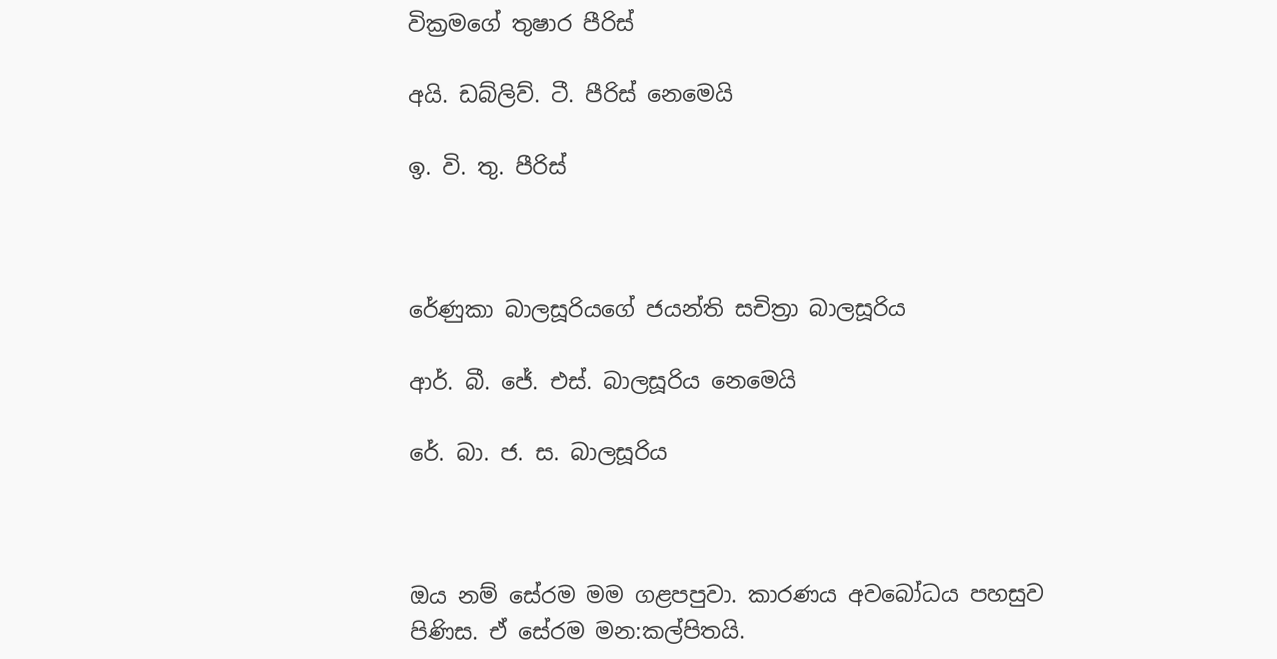වික්‍රමගේ තුෂාර පීරිස්

අයි. ඩබ්ලිව්. ටී. පීරිස් නෙමෙයි

ඉ. වි. තු. පීරිස්



රේණුකා බාලසූරියගේ ජයන්ති සචිත්‍රා බාලසූරිය

ආර්. බී. ජේ. එස්. බාලසූරිය නෙමෙයි

රේ. බා. ජ. ස. බාලසූරිය



ඔය නම් සේරම මම ගළපපුවා. කාරණය අවබෝධය පහසුව පිණිස. ඒ සේරම මන:කල්පිතයි.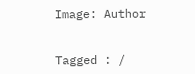Image: Author


Tagged : /